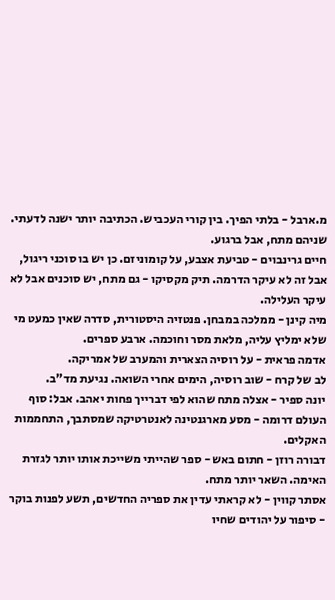מ.ארבל - בלתי הפיך. בין קורי העכביש. הכתיבה יותר ישנה לדעתי. שניהם מתח, אבל ברגוע.
חיים גרינבוים - טביעת אצבע, על קומוניזם. כן יש בו סוכני ריגול, אבל זה לא עיקר הדרמה. תיק מקסיקו - גם מתח, יש סוכנים אבל לא עיקר העלילה.
מיה קינן - ממלכה במבחן. פנטזיה היסטורית, סדרה שאין כמעט מי שלא ימליץ עליה, מלאת מסר וחוכמה. ארבע ספרים.
אדמה פראית - על רוסיה הצארית והמערב של אמריקה.
לב של קרח - שוב רוסיה, הימים אחרי השואה. נגיעת מד"ב.
יונה ספיר - אצלה מתח שהוא לפי דברייך פחות יאהב. אבל: סוף העולם דרומה - מסע מארגנטינה לאנטרטיקה שמסתבך, התחממות האקלים.
דבורה רוזן - חתום באש - ספר שהייתי משייכת אותו יותר לגזרת האימה. השאר יותר מתח.
אסתר קווין - לא קראתי עדין את ספריה החדשים, תשע לפנות בוקר - סיפור על יהודים שחיו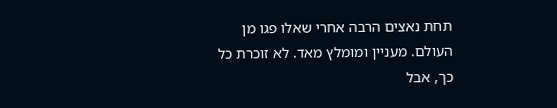תחת נאצים הרבה אחרי שאלו פגו מן העולם. מעניין ומומלץ מאד. לא זוכרת כל כך, אבל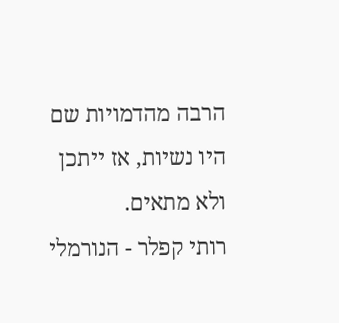הרבה מהדמויות שם היו נשיות, אז ייתכן ולא מתאים.
רותי קפלר - הנורמלי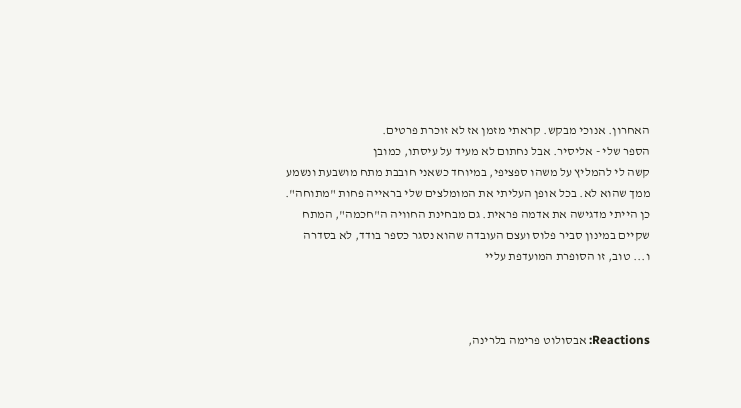האחרון. אנוכי מבקש. קראתי מזמן אז לא זוכרת פרטים.
הספר שלי - אליסיר. אבל נחתום לא מעיד על עיסתו, כמובן
קשה לי להמליץ על משהו ספציפי, במיוחד כשאני חובבת מתח מושבעת ונשמע ממך שהוא לא. בכל אופן העליתי את המומלצים שלי בראייה פחות "מתוחה".
כן הייתי מדגישה את אדמה פראית. גם מבחינת החוויה ה"חכמה", המתח שקיים במינון סביר פלוס ועצם העובדה שהוא נסגר כספר בודד, לא בסדרה
ו... טוב, זו הסופרת המועדפת עליי



Reactions: אבסולוט פרימה בלרינה,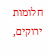חלומות ירוקים,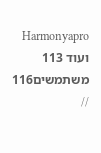Harmonyapro ועוד 113 משתמשים116 //